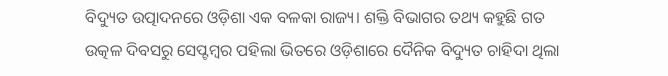ବିଦ୍ୟୁତ ଉତ୍ପାଦନରେ ଓଡ଼ିଶା ଏକ ବଳକା ରାଜ୍ୟ। ଶକ୍ତି ବିଭାଗର ତଥ୍ୟ କହୁଛି ଗତ ଉତ୍କଳ ଦିବସରୁ ସେପ୍ଟମ୍ବର ପହିଲା ଭିତରେ ଓଡ଼ିଶାରେ ଦୈନିକ ବିଦ୍ୟୁତ ଚାହିଦା ଥିଲା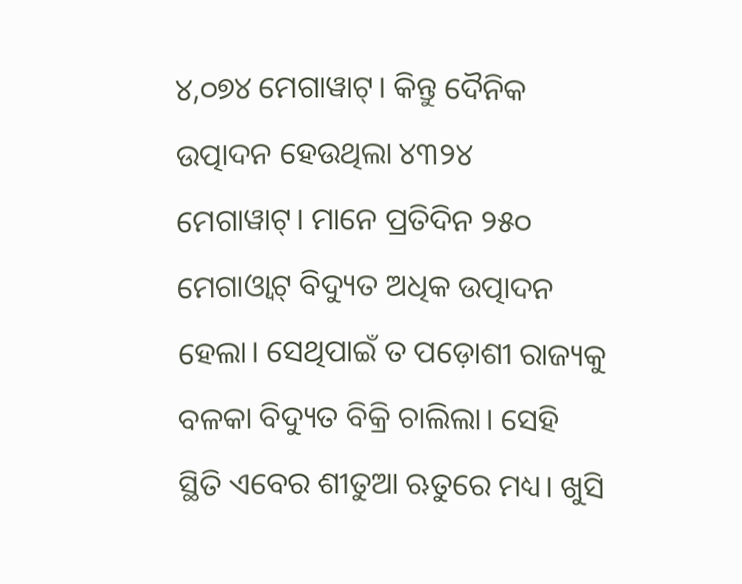୪,୦୭୪ ମେଗାୱାଟ୍। କିନ୍ତୁ ଦୈନିକ ଉତ୍ପାଦନ ହେଉଥିଲା ୪୩୨୪ ମେଗାୱାଟ୍। ମାନେ ପ୍ରତିଦିନ ୨୫୦ ମେଗାଓ୍ୱାଟ୍ ବିଦ୍ୟୁତ ଅଧିକ ଉତ୍ପାଦନ ହେଲା। ସେଥିପାଇଁ ତ ପଡ଼ୋଶୀ ରାଜ୍ୟକୁ ବଳକା ବିଦ୍ୟୁତ ବିକ୍ରି ଚାଲିଲା। ସେହି ସ୍ଥିତି ଏବେର ଶୀତୁଆ ଋତୁରେ ମଧ୍ୟ। ଖୁସି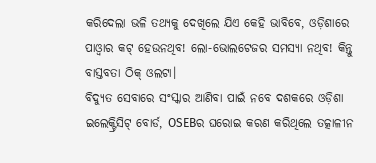କରିଦେଲା ଭଳି ତଥ୍ୟକୁ ଦେଖିଲେ ଯିଏ କେହି ଭାବିବେ, ଓଡ଼ିଶାରେ ପାଓ୍ୱାର କଟ୍ ହେଉନଥିବ! ଲୋ-ଭୋଲଟେଜର ସମସ୍ୟା ନଥିବ! କିନ୍ତୁ ବାସ୍ତବତା ଠିକ୍ ଓଲଟା।
ବିଦ୍ୟୁତ ସେବାରେ ସଂସ୍କାର ଆଣିବା ପାଇଁ ନବେ ଦଶକରେ ଓଡ଼ିଶା ଇଲେକ୍ଟ୍ରିସିଟ୍ ବୋର୍ଡ, OSEBର ଘରୋଇ କରଣ କରିଥିଲେ ତତ୍କାଳୀନ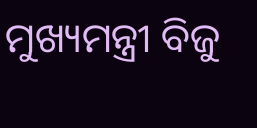ମୁଖ୍ୟମନ୍ତ୍ରୀ ବିଜୁ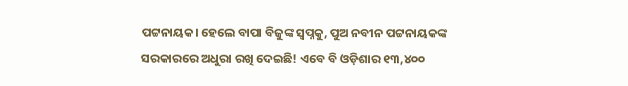ପଟ୍ଟନାୟକ। ହେଲେ ବାପା ବିଜୁଙ୍କ ସ୍ୱପ୍ନକୁ, ପୁଅ ନବୀନ ପଟ୍ଟନାୟକଙ୍କ ସରକାରରେ ଅଧୁରା ରଖି ଦେଇଛି! ଏବେ ବି ଓଡ଼ିଶାର ୧୩,୪୦୦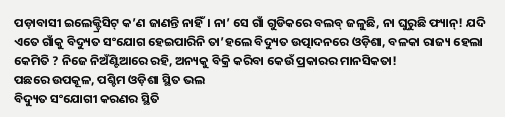ପଡ଼ାବାସୀ ଇଲେକ୍ଟ୍ରିସିଟ୍ କ’ଣ ଜାଣନ୍ତି ନାହିଁ। ନା’ ସେ ଗାଁ ଗୁଡିକରେ ବଲବ୍ ଜଳୁଛି, ନା ଘୁରୁଛି ଫ୍ୟାନ୍! ଯଦି ଏତେ ଗାଁକୁ ବିଦ୍ୟୁତ ସଂଯୋଗ ହେଇପାରିନି ତା’ହଲେ ବିଦ୍ୟୁତ ଉତ୍ପାଦନରେ ଓଡ଼ିଶା, ବଳକା ରାଜ୍ୟ ହେଲା କେମିତି ? ନିଜେ ନିଅଁଣ୍ଟିଆରେ ରହି, ଅନ୍ୟକୁ ବିକ୍ରି କରିବା କେଉଁ ପ୍ରକାରର ମାନସିକତା!
ପଛରେ ଉପକୂଳ, ପଶ୍ଚିମ ଓଡ଼ିଶା ସ୍ଥିତ ଭଲ
ବିଦ୍ୟୁତ ସଂଯୋଗୀ କରଣର ସ୍ଥିତି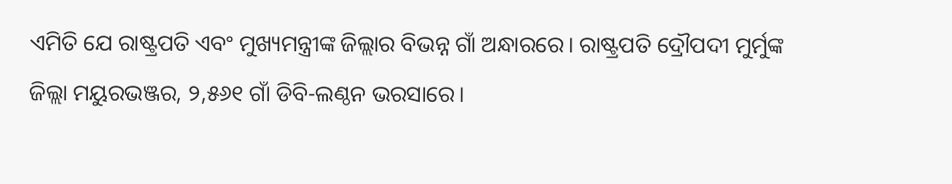ଏମିତି ଯେ ରାଷ୍ଟ୍ରପତି ଏବଂ ମୁଖ୍ୟମନ୍ତ୍ରୀଙ୍କ ଜିଲ୍ଲାର ବିଭନ୍ନ ଗାଁ ଅନ୍ଧାରରେ। ରାଷ୍ଟ୍ରପତି ଦ୍ରୌପଦୀ ମୁର୍ମୁଙ୍କ ଜିଲ୍ଲା ମୟୁରଭଞ୍ଜର, ୨,୫୬୧ ଗାଁ ଡିବି-ଲଣ୍ଠନ ଭରସାରେ।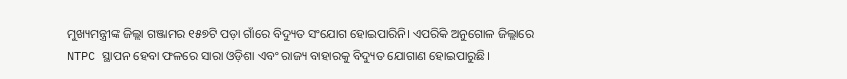ମୁଖ୍ୟମନ୍ତ୍ରୀଙ୍କ ଜିଲ୍ଲା ଗଞ୍ଜାମର ୧୫୭ଟି ପଡ଼ା ଗାଁରେ ବିଦ୍ୟୁତ ସଂଯୋଗ ହୋଇପାରିନି। ଏପରିକି ଅନୁଗୋଳ ଜିଲ୍ଲାରେ NTPC ସ୍ଥାପନ ହେବା ଫଳରେ ସାରା ଓଡ଼ିଶା ଏବଂ ରାଜ୍ୟ ବାହାରକୁ ବିଦ୍ୟୁତ ଯୋଗାଣ ହୋଇପାରୁଛି।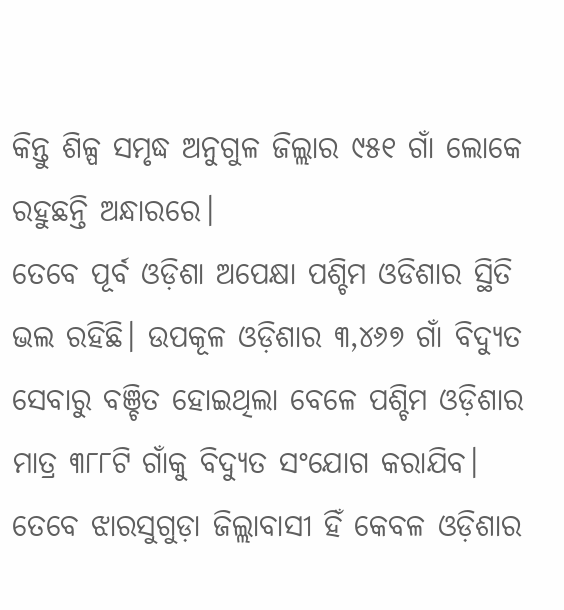କିନ୍ତୁ ଶିଳ୍ପ ସମୃଦ୍ଧ ଅନୁଗୁଳ ଜିଲ୍ଲାର ୯୫୧ ଗାଁ ଲୋକେ ରହୁଛନ୍ତି ଅନ୍ଧାରରେ।
ତେବେ ପୂର୍ବ ଓଡ଼ିଶା ଅପେକ୍ଷା ପଶ୍ଚିମ ଓଡିଶାର ସ୍ଥିତି ଭଲ ରହିଛି। ଉପକୂଳ ଓଡ଼ିଶାର ୩,୪୬୭ ଗାଁ ବିଦ୍ୟୁତ ସେବାରୁ ବଞ୍ଚିତ ହୋଇଥିଲା ବେଳେ ପଶ୍ଚିମ ଓଡ଼ିଶାର ମାତ୍ର ୩୮୮ଟି ଗାଁକୁ ବିଦ୍ୟୁତ ସଂଯୋଗ କରାଯିବ। ତେବେ ଝାରସୁଗୁଡ଼ା ଜିଲ୍ଲାବାସୀ ହିଁ କେବଳ ଓଡ଼ିଶାର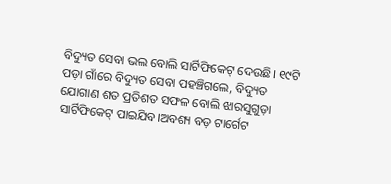ବିଦ୍ୟୁତ ସେବା ଭଲ ବୋଲି ସାର୍ଟିଫିକେଟ୍ ଦେଉଛି। ୧୯ଟି ପଡ଼ା ଗାଁରେ ବିଦ୍ୟୁତ ସେବା ପହଞ୍ଚିଗଲେ, ବିଦ୍ୟୁତ ଯୋଗାଣ ଶତ ପ୍ରତିଶତ ସଫଳ ବୋଲି ଝାରସୁଗୁଡ଼ା ସାର୍ଟିଫିକେଟ୍ ପାଇଯିବ।ଅବଶ୍ୟ ବଡ଼ ଟାର୍ଗେଟ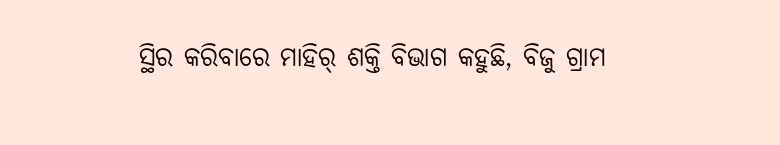ସ୍ଥିର କରିବାରେ ମାହିର୍ ଶକ୍ତି ବିଭାଗ କହୁଛି, ବିଜୁ ଗ୍ରାମ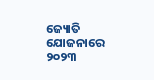ଜ୍ୟୋତି ଯୋଜନାରେ ୨୦୨୩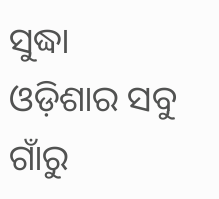ସୁଦ୍ଧା ଓଡ଼ିଶାର ସବୁ ଗାଁରୁ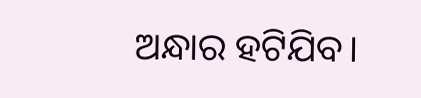ଅନ୍ଧାର ହଟିଯିବ।